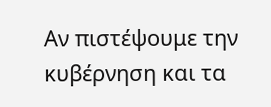Αν πιστέψουμε την κυβέρνηση και τα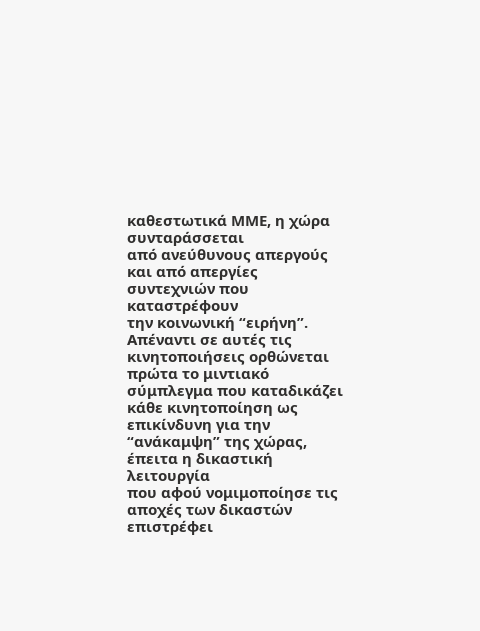καθεστωτικά ΜΜΕ, η χώρα συνταράσσεται
από ανεύθυνους απεργούς και από απεργίες συντεχνιών που καταστρέφουν
την κοινωνική “ειρήνη”. Απέναντι σε αυτές τις κινητοποιήσεις ορθώνεται
πρώτα το μιντιακό σύμπλεγμα που καταδικάζει κάθε κινητοποίηση ως
επικίνδυνη για την “ανάκαμψη” της χώρας, έπειτα η δικαστική λειτουργία
που αφού νομιμοποίησε τις αποχές των δικαστών επιστρέφει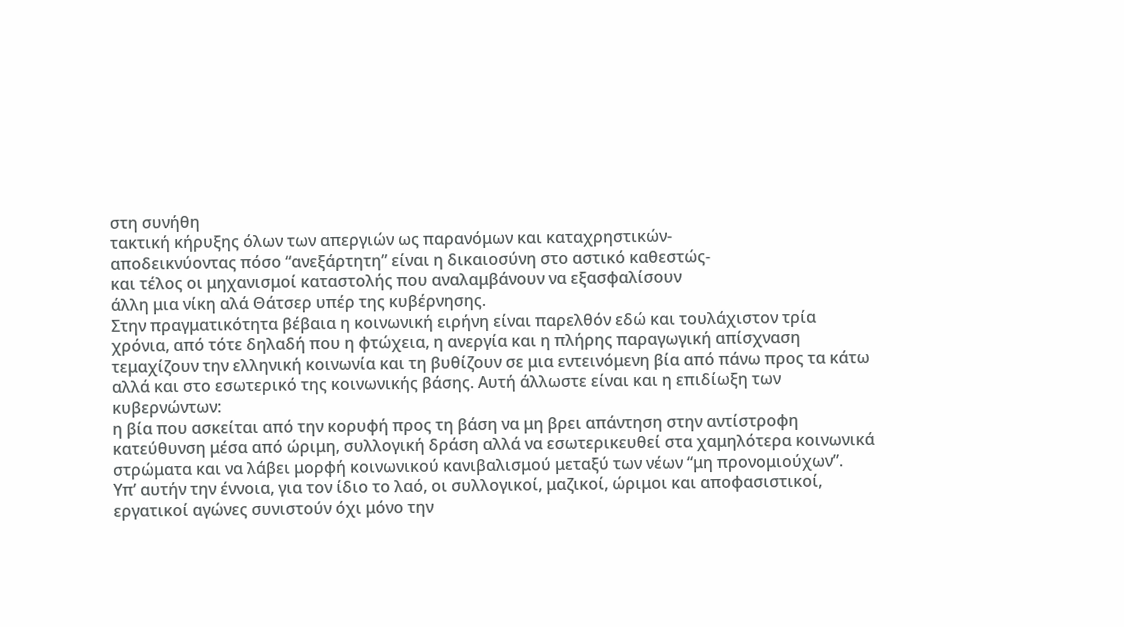στη συνήθη
τακτική κήρυξης όλων των απεργιών ως παρανόμων και καταχρηστικών-
αποδεικνύοντας πόσο “ανεξάρτητη” είναι η δικαιοσύνη στο αστικό καθεστώς-
και τέλος οι μηχανισμοί καταστολής που αναλαμβάνουν να εξασφαλίσουν
άλλη μια νίκη αλά Θάτσερ υπέρ της κυβέρνησης.
Στην πραγματικότητα βέβαια η κοινωνική ειρήνη είναι παρελθόν εδώ και τουλάχιστον τρία χρόνια, από τότε δηλαδή που η φτώχεια, η ανεργία και η πλήρης παραγωγική απίσχναση τεμαχίζουν την ελληνική κοινωνία και τη βυθίζουν σε μια εντεινόμενη βία από πάνω προς τα κάτω αλλά και στο εσωτερικό της κοινωνικής βάσης. Αυτή άλλωστε είναι και η επιδίωξη των κυβερνώντων:
η βία που ασκείται από την κορυφή προς τη βάση να μη βρει απάντηση στην αντίστροφη κατεύθυνση μέσα από ώριμη, συλλογική δράση αλλά να εσωτερικευθεί στα χαμηλότερα κοινωνικά στρώματα και να λάβει μορφή κοινωνικού κανιβαλισμού μεταξύ των νέων “μη προνομιούχων”.
Υπ’ αυτήν την έννοια, για τον ίδιο το λαό, οι συλλογικοί, μαζικοί, ώριμοι και αποφασιστικοί, εργατικοί αγώνες συνιστούν όχι μόνο την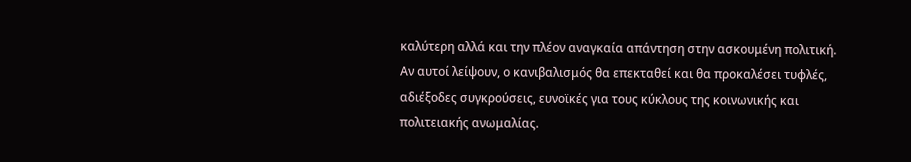καλύτερη αλλά και την πλέον αναγκαία απάντηση στην ασκουμένη πολιτική. Αν αυτοί λείψουν, ο κανιβαλισμός θα επεκταθεί και θα προκαλέσει τυφλές, αδιέξοδες συγκρούσεις, ευνοϊκές για τους κύκλους της κοινωνικής και πολιτειακής ανωμαλίας.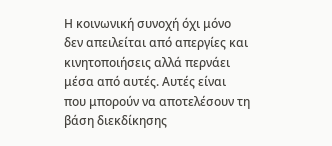Η κοινωνική συνοχή όχι μόνο δεν απειλείται από απεργίες και κινητοποιήσεις αλλά περνάει μέσα από αυτές. Αυτές είναι που μπορούν να αποτελέσουν τη βάση διεκδίκησης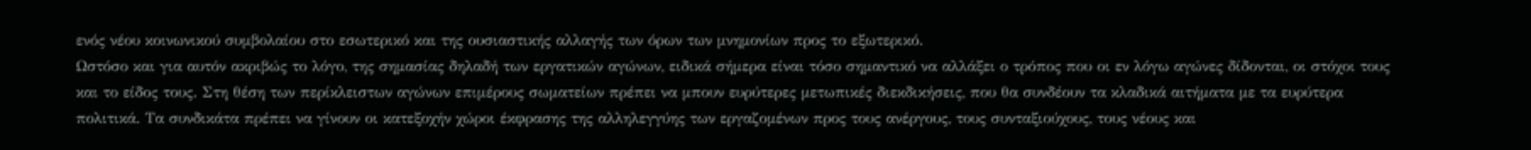ενός νέου κοινωνικού συμβολαίου στο εσωτερικό και της ουσιαστικής αλλαγής των όρων των μνημονίων προς το εξωτερικό.
Ωστόσο και για αυτόν ακριβώς το λόγο, της σημασίας δηλαδή των εργατικών αγώνων, ειδικά σήμερα είναι τόσο σημαντικό να αλλάξει ο τρόπος που οι εν λόγω αγώνες δίδονται, οι στόχοι τους και το είδος τους. Στη θέση των περίκλειστων αγώνων επιμέρους σωματείων πρέπει να μπουν ευρύτερες μετωπικές διεκδικήσεις, που θα συνδέουν τα κλαδικά αιτήματα με τα ευρύτερα πολιτικά. Τα συνδικάτα πρέπει να γίνουν οι κατεξοχήν χώροι έκφρασης της αλληλεγγύης των εργαζομένων προς τους ανέργους, τους συνταξιούχους, τους νέους και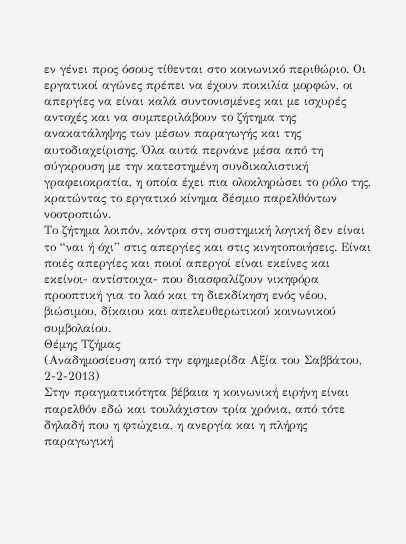εν γένει προς όσους τίθενται στο κοινωνικό περιθώριο. Οι εργατικοί αγώνες πρέπει να έχουν ποικιλία μορφών, οι απεργίες να είναι καλά συντονισμένες και με ισχυρές αντοχές και να συμπεριλάβουν το ζήτημα της ανακατάληψης των μέσων παραγωγής και της αυτοδιαχείρισης. Όλα αυτά περνάνε μέσα από τη σύγκρουση με την κατεστημένη συνδικαλιστική γραφειοκρατία, η οποία έχει πια ολοκληρώσει το ρόλο της, κρατώντας το εργατικό κίνημα δέσμιο παρελθόντων νοοτροπιών.
Το ζήτημα λοιπόν, κόντρα στη συστημική λογική δεν είναι το “ναι ή όχι” στις απεργίες και στις κινητοποιήσεις. Είναι ποιές απεργίες και ποιοί απεργοί είναι εκείνες και εκείνοι- αντίστοιχα- που διασφαλίζουν νικηφόρα προοπτική για το λαό και τη διεκδίκηση ενός νέου, βιώσιμου, δίκαιου και απελευθερωτικού κοινωνικού συμβολαίου.
Θέμης Τζήμας
(Αναδημοσίευση από την εφημερίδα Αξία του Σαββάτου, 2-2-2013)
Στην πραγματικότητα βέβαια η κοινωνική ειρήνη είναι παρελθόν εδώ και τουλάχιστον τρία χρόνια, από τότε δηλαδή που η φτώχεια, η ανεργία και η πλήρης παραγωγική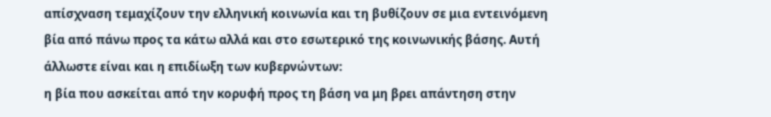απίσχναση τεμαχίζουν την ελληνική κοινωνία και τη βυθίζουν σε μια εντεινόμενη βία από πάνω προς τα κάτω αλλά και στο εσωτερικό της κοινωνικής βάσης. Αυτή άλλωστε είναι και η επιδίωξη των κυβερνώντων:
η βία που ασκείται από την κορυφή προς τη βάση να μη βρει απάντηση στην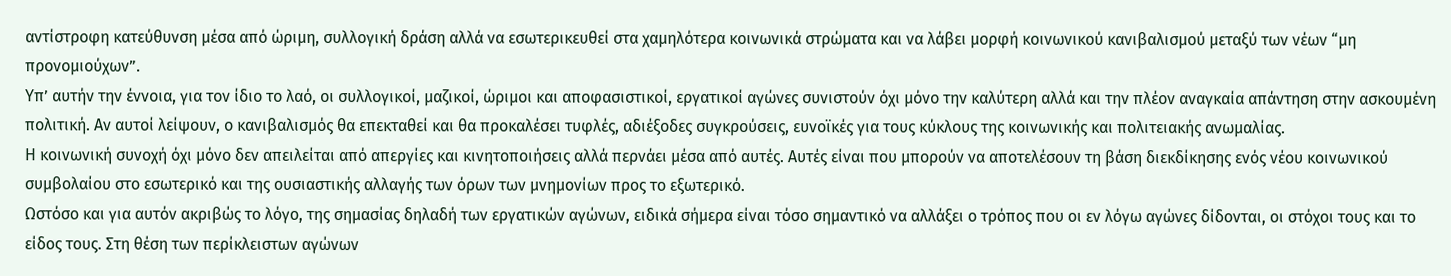αντίστροφη κατεύθυνση μέσα από ώριμη, συλλογική δράση αλλά να εσωτερικευθεί στα χαμηλότερα κοινωνικά στρώματα και να λάβει μορφή κοινωνικού κανιβαλισμού μεταξύ των νέων “μη προνομιούχων”.
Υπ’ αυτήν την έννοια, για τον ίδιο το λαό, οι συλλογικοί, μαζικοί, ώριμοι και αποφασιστικοί, εργατικοί αγώνες συνιστούν όχι μόνο την καλύτερη αλλά και την πλέον αναγκαία απάντηση στην ασκουμένη πολιτική. Αν αυτοί λείψουν, ο κανιβαλισμός θα επεκταθεί και θα προκαλέσει τυφλές, αδιέξοδες συγκρούσεις, ευνοϊκές για τους κύκλους της κοινωνικής και πολιτειακής ανωμαλίας.
Η κοινωνική συνοχή όχι μόνο δεν απειλείται από απεργίες και κινητοποιήσεις αλλά περνάει μέσα από αυτές. Αυτές είναι που μπορούν να αποτελέσουν τη βάση διεκδίκησης ενός νέου κοινωνικού συμβολαίου στο εσωτερικό και της ουσιαστικής αλλαγής των όρων των μνημονίων προς το εξωτερικό.
Ωστόσο και για αυτόν ακριβώς το λόγο, της σημασίας δηλαδή των εργατικών αγώνων, ειδικά σήμερα είναι τόσο σημαντικό να αλλάξει ο τρόπος που οι εν λόγω αγώνες δίδονται, οι στόχοι τους και το είδος τους. Στη θέση των περίκλειστων αγώνων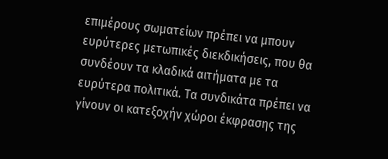επιμέρους σωματείων πρέπει να μπουν ευρύτερες μετωπικές διεκδικήσεις, που θα συνδέουν τα κλαδικά αιτήματα με τα ευρύτερα πολιτικά. Τα συνδικάτα πρέπει να γίνουν οι κατεξοχήν χώροι έκφρασης της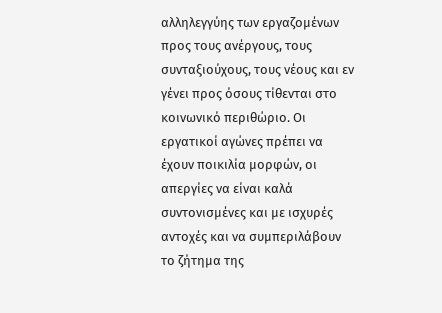αλληλεγγύης των εργαζομένων προς τους ανέργους, τους συνταξιούχους, τους νέους και εν γένει προς όσους τίθενται στο κοινωνικό περιθώριο. Οι εργατικοί αγώνες πρέπει να έχουν ποικιλία μορφών, οι απεργίες να είναι καλά συντονισμένες και με ισχυρές αντοχές και να συμπεριλάβουν το ζήτημα της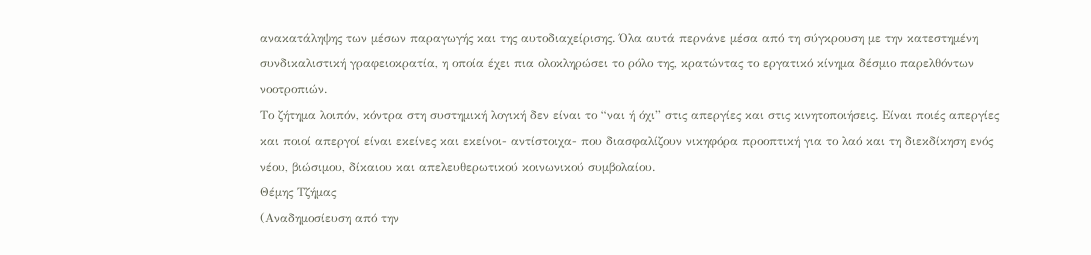ανακατάληψης των μέσων παραγωγής και της αυτοδιαχείρισης. Όλα αυτά περνάνε μέσα από τη σύγκρουση με την κατεστημένη συνδικαλιστική γραφειοκρατία, η οποία έχει πια ολοκληρώσει το ρόλο της, κρατώντας το εργατικό κίνημα δέσμιο παρελθόντων νοοτροπιών.
Το ζήτημα λοιπόν, κόντρα στη συστημική λογική δεν είναι το “ναι ή όχι” στις απεργίες και στις κινητοποιήσεις. Είναι ποιές απεργίες και ποιοί απεργοί είναι εκείνες και εκείνοι- αντίστοιχα- που διασφαλίζουν νικηφόρα προοπτική για το λαό και τη διεκδίκηση ενός νέου, βιώσιμου, δίκαιου και απελευθερωτικού κοινωνικού συμβολαίου.
Θέμης Τζήμας
(Αναδημοσίευση από την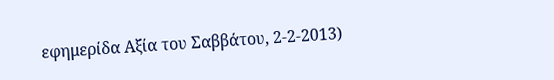εφημερίδα Αξία του Σαββάτου, 2-2-2013)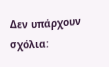Δεν υπάρχουν σχόλια: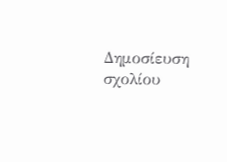Δημοσίευση σχολίου